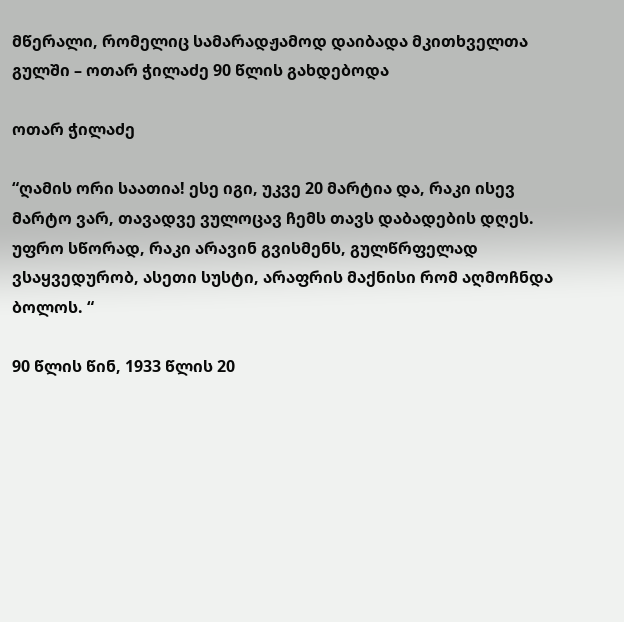მწერალი, რომელიც სამარადჟამოდ დაიბადა მკითხველთა გულში – ოთარ ჭილაძე 90 წლის გახდებოდა

ოთარ ჭილაძე

“ღამის ორი საათია! ესე იგი, უკვე 20 მარტია და, რაკი ისევ მარტო ვარ, თავადვე ვულოცავ ჩემს თავს დაბადების დღეს. უფრო სწორად, რაკი არავინ გვისმენს, გულწრფელად ვსაყვედურობ, ასეთი სუსტი, არაფრის მაქნისი რომ აღმოჩნდა ბოლოს. “

90 წლის წინ, 1933 წლის 20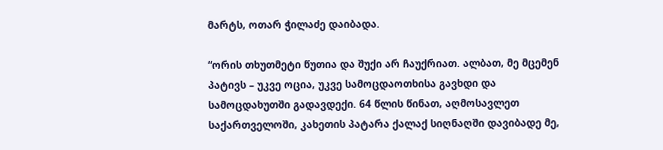მარტს, ოთარ ჭილაძე დაიბადა.

“ორის თხუთმეტი წუთია და შუქი არ ჩაუქრიათ. ალბათ, მე მცემენ პატივს – უკვე ოცია, უკვე სამოცდაოთხისა გავხდი და სამოცდახუთში გადავდექი. 64 წლის წინათ, აღმოსავლეთ საქართველოში, კახეთის პატარა ქალაქ სიღნაღში დავიბადე მე,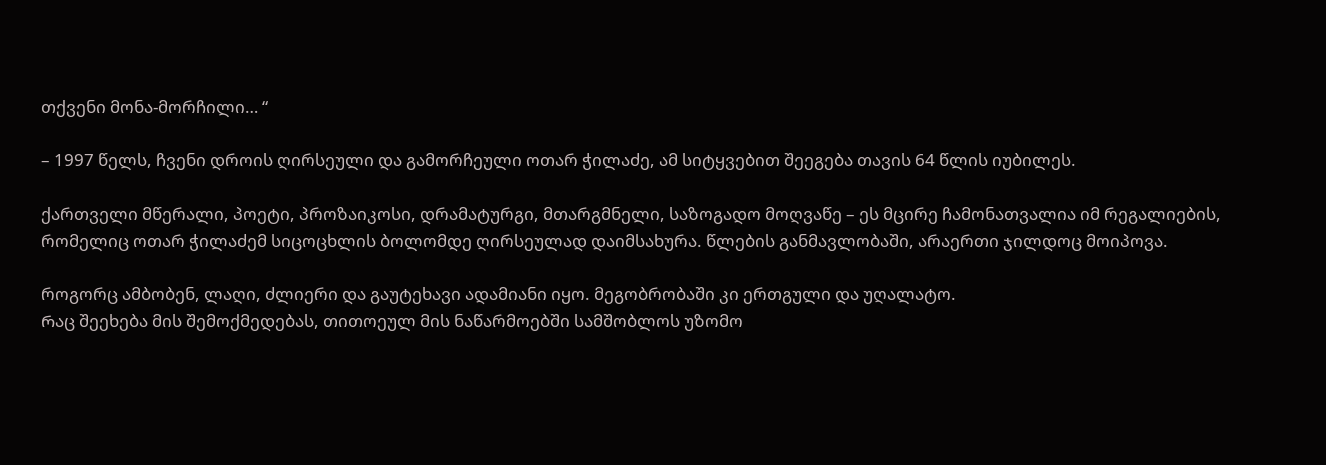თქვენი მონა-მორჩილი… “

– 1997 წელს, ჩვენი დროის ღირსეული და გამორჩეული ოთარ ჭილაძე, ამ სიტყვებით შეეგება თავის 64 წლის იუბილეს.

ქართველი მწერალი, პოეტი, პროზაიკოსი, დრამატურგი, მთარგმნელი, საზოგადო მოღვაწე – ეს მცირე ჩამონათვალია იმ რეგალიების, რომელიც ოთარ ჭილაძემ სიცოცხლის ბოლომდე ღირსეულად დაიმსახურა. წლების განმავლობაში, არაერთი ჯილდოც მოიპოვა.

როგორც ამბობენ, ლაღი, ძლიერი და გაუტეხავი ადამიანი იყო. მეგობრობაში კი ერთგული და უღალატო.
Რაც შეეხება მის შემოქმედებას, თითოეულ მის ნაწარმოებში სამშობლოს უზომო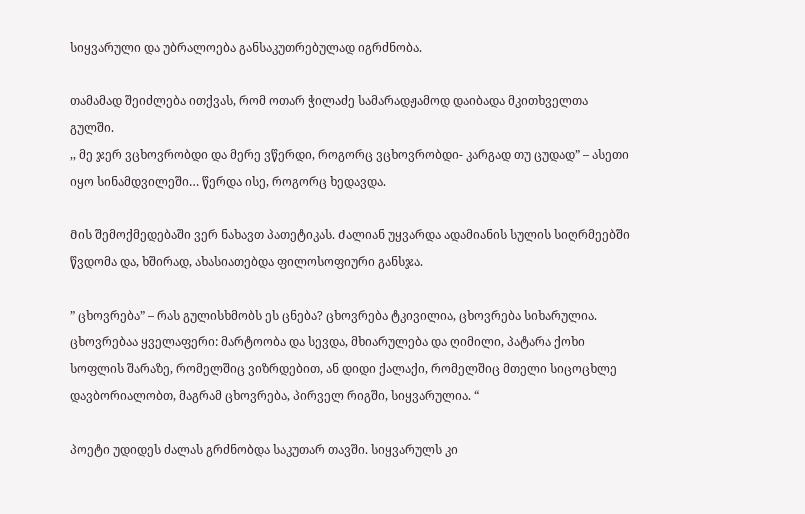სიყვარული და უბრალოება განსაკუთრებულად იგრძნობა.

თამამად შეიძლება ითქვას, რომ ოთარ ჭილაძე სამარადჟამოდ დაიბადა მკითხველთა გულში.
,, მე ჯერ ვცხოვრობდი და მერე ვწერდი, როგორც ვცხოვრობდი- კარგად თუ ცუდად” – ასეთი იყო სინამდვილეში… წერდა ისე, როგორც ხედავდა.

Მის შემოქმედებაში ვერ ნახავთ პათეტიკას. Ძალიან უყვარდა ადამიანის სულის სიღრმეებში წვდომა და, ხშირად, ახასიათებდა ფილოსოფიური განსჯა.

” ცხოვრება” – რას გულისხმობს ეს ცნება? ცხოვრება ტკივილია, ცხოვრება სიხარულია. ცხოვრებაა ყველაფერი: მარტოობა და სევდა, მხიარულება და ღიმილი, პატარა ქოხი სოფლის შარაზე, რომელშიც ვიზრდებით, ან დიდი ქალაქი, რომელშიც მთელი სიცოცხლე დავბორიალობთ, მაგრამ ცხოვრება, პირველ რიგში, სიყვარულია. “

პოეტი უდიდეს ძალას გრძნობდა საკუთარ თავში. სიყვარულს კი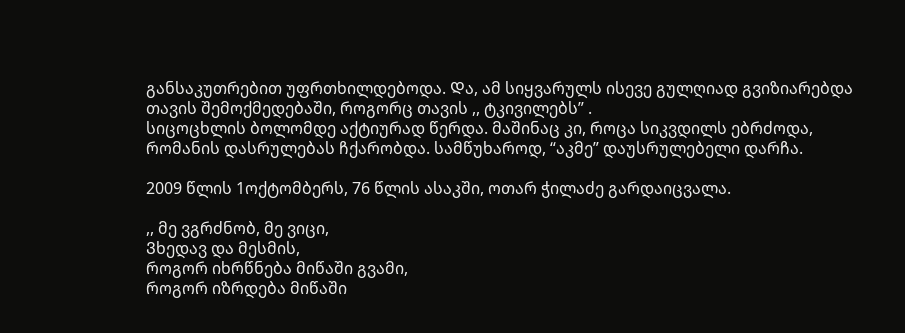განსაკუთრებით უფრთხილდებოდა. Და, ამ სიყვარულს ისევე გულღიად გვიზიარებდა თავის შემოქმედებაში, როგორც თავის ,, ტკივილებს” .
სიცოცხლის ბოლომდე აქტიურად წერდა. მაშინაც კი, როცა სიკვდილს ებრძოდა, რომანის დასრულებას ჩქარობდა. სამწუხაროდ, “აკმე” დაუსრულებელი დარჩა.

2009 წლის 1ოქტომბერს, 76 წლის ასაკში, ოთარ ჭილაძე გარდაიცვალა.

,, მე ვგრძნობ, მე ვიცი,
Ვხედავ და მესმის,
როგორ იხრწნება მიწაში გვამი,
როგორ იზრდება მიწაში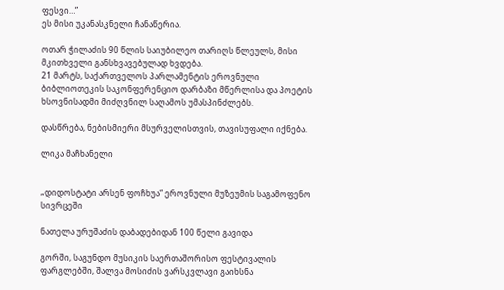ფესვი…”
ეს მისი უკანასკნელი ჩანაწერია.

ოთარ ჭილაძის 90 წლის საიუბილეო თარიღს წლეულს, მისი მკითხველი განსხვავებულად ხვდება.
21 მარტს, საქართველოს პარლამენტის ეროვნული ბიბლიოთეკის საკონფერენციო დარბაზი მწერლისა და პოეტის ხსოვნისადმი მიძღვნილ საღამოს უმასპინძლებს.

დასწრება, ნებისმიერი მსურველისთვის, თავისუფალი იქნება.

ლიკა მაჩხანელი


„დიდოსტატი არსენ ფოჩხუა“ ეროვნული მუზეუმის საგამოფენო სივრცეში

ნათელა ურუშაძის დაბადებიდან 100 წელი გავიდა

გორში, საგუნდო მუსიკის საერთაშორისო ფესტივალის ფარგლებში, შალვა მოსიძის ვარსკვლავი გაიხსნა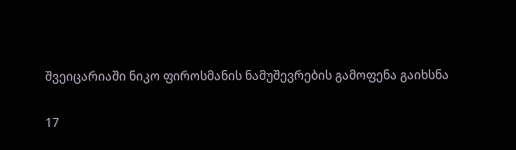შვეიცარიაში ნიკო ფიროსმანის ნამუშევრების გამოფენა გაიხსნა

17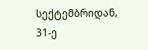სექტემბრიდან, 31-ე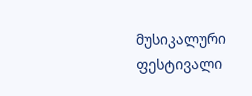მუსიკალური ფესტივალი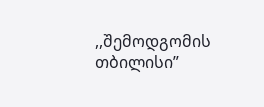,,შემოდგომის თბილისი”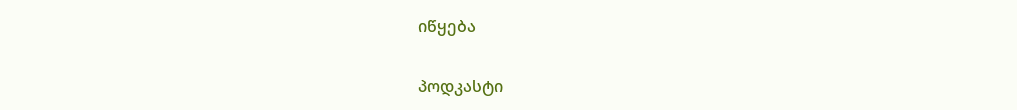იწყება

პოდკასტი